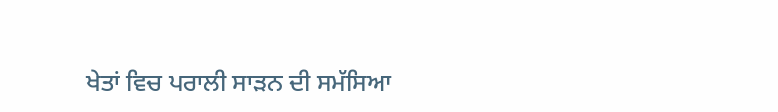ਖੇਤਾਂ ਵਿਚ ਪਰਾਲੀ ਸਾੜਨ ਦੀ ਸਮੱਸਿਆ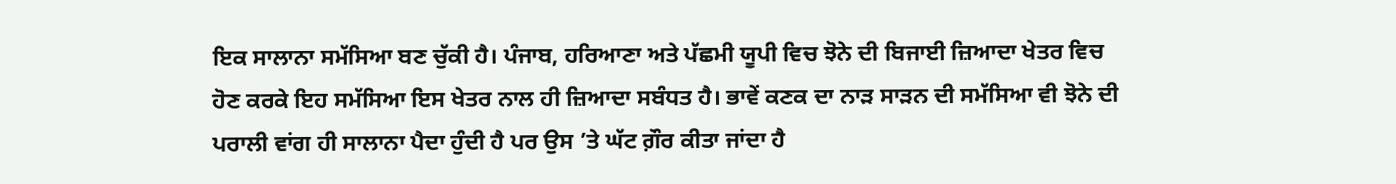ਇਕ ਸਾਲਾਨਾ ਸਮੱਸਿਆ ਬਣ ਚੁੱਕੀ ਹੈ। ਪੰਜਾਬ, ਹਰਿਆਣਾ ਅਤੇ ਪੱਛਮੀ ਯੂਪੀ ਵਿਚ ਝੋਨੇ ਦੀ ਬਿਜਾਈ ਜ਼ਿਆਦਾ ਖੇਤਰ ਵਿਚ ਹੋਣ ਕਰਕੇ ਇਹ ਸਮੱਸਿਆ ਇਸ ਖੇਤਰ ਨਾਲ ਹੀ ਜ਼ਿਆਦਾ ਸਬੰਧਤ ਹੈ। ਭਾਵੇਂ ਕਣਕ ਦਾ ਨਾੜ ਸਾੜਨ ਦੀ ਸਮੱਸਿਆ ਵੀ ਝੋਨੇ ਦੀ ਪਰਾਲੀ ਵਾਂਗ ਹੀ ਸਾਲਾਨਾ ਪੈਦਾ ਹੁੰਦੀ ਹੈ ਪਰ ਉਸ ’ਤੇ ਘੱਟ ਗ਼ੌਰ ਕੀਤਾ ਜਾਂਦਾ ਹੈ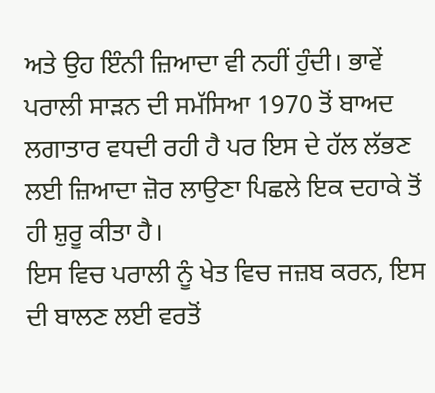ਅਤੇ ਉਹ ਇੰਨੀ ਜ਼ਿਆਦਾ ਵੀ ਨਹੀਂ ਹੁੰਦੀ। ਭਾਵੇਂ ਪਰਾਲੀ ਸਾੜਨ ਦੀ ਸਮੱਸਿਆ 1970 ਤੋਂ ਬਾਅਦ ਲਗਾਤਾਰ ਵਧਦੀ ਰਹੀ ਹੈ ਪਰ ਇਸ ਦੇ ਹੱਲ ਲੱਭਣ ਲਈ ਜ਼ਿਆਦਾ ਜ਼ੋਰ ਲਾਉਣਾ ਪਿਛਲੇ ਇਕ ਦਹਾਕੇ ਤੋਂ ਹੀ ਸ਼ੁਰੂ ਕੀਤਾ ਹੈ।
ਇਸ ਵਿਚ ਪਰਾਲੀ ਨੂੰ ਖੇਤ ਵਿਚ ਜਜ਼ਬ ਕਰਨ, ਇਸ ਦੀ ਬਾਲਣ ਲਈ ਵਰਤੋਂ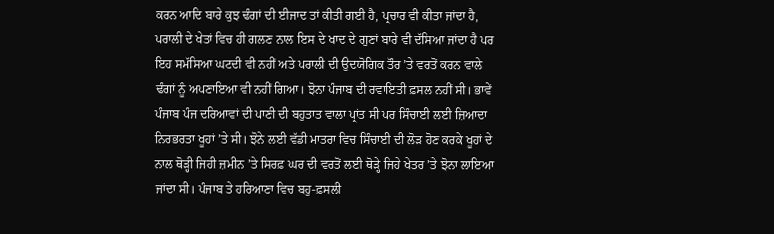ਕਰਨ ਆਦਿ ਬਾਰੇ ਕੁਝ ਢੰਗਾਂ ਦੀ ਈਜਾਦ ਤਾਂ ਕੀਤੀ ਗਈ ਹੈ, ਪ੍ਰਚਾਰ ਵੀ ਕੀਤਾ ਜਾਂਦਾ ਹੈ, ਪਰਾਲੀ ਦੇ ਖੇਤਾਂ ਵਿਚ ਹੀ ਗਲਣ ਨਾਲ ਇਸ ਦੇ ਖਾਦ ਦੇ ਗੁਣਾਂ ਬਾਰੇ ਵੀ ਦੱਸਿਆ ਜਾਂਦਾ ਹੈ ਪਰ ਇਹ ਸਮੱਸਿਆ ਘਟਦੀ ਵੀ ਨਹੀਂ ਅਤੇ ਪਰਾਲੀ ਦੀ ਉਦਯੋਗਿਕ ਤੌਰ ’ਤੇ ਵਰਤੋਂ ਕਰਨ ਵਾਲੇ ਢੰਗਾਂ ਨੂੰ ਅਪਣਾਇਆ ਵੀ ਨਹੀਂ ਗਿਆ। ਝੋਨਾ ਪੰਜਾਬ ਦੀ ਰਵਾਇਤੀ ਫ਼ਸਲ ਨਹੀਂ ਸੀ। ਭਾਵੇਂ ਪੰਜਾਬ ਪੰਜ ਦਰਿਆਵਾਂ ਦੀ ਪਾਣੀ ਦੀ ਬਹੁਤਾਤ ਵਾਲਾ ਪ੍ਰਾਂਤ ਸੀ ਪਰ ਸਿੰਚਾਈ ਲਈ ਜ਼ਿਆਦਾ ਨਿਰਭਰਤਾ ਖੂਹਾਂ ’ਤੇ ਸੀ। ਝੋਨੇ ਲਈ ਵੱਡੀ ਮਾਤਰਾ ਵਿਚ ਸਿੰਚਾਈ ਦੀ ਲੋੜ ਹੋਣ ਕਰਕੇ ਖੂਹਾਂ ਦੇ ਨਾਲ ਥੋੜ੍ਹੀ ਜਿਹੀ ਜ਼ਮੀਨ ’ਤੇ ਸਿਰਫ਼ ਘਰ ਦੀ ਵਰਤੋਂ ਲਈ ਥੋੜ੍ਹੇ ਜਿਹੇ ਖੇਤਰ ’ਤੇ ਝੋਨਾ ਲਾਇਆ ਜਾਂਦਾ ਸੀ। ਪੰਜਾਬ ਤੇ ਹਰਿਆਣਾ ਵਿਚ ਬਹੁ-ਫ਼ਸਲੀ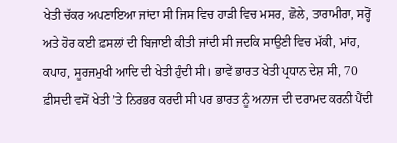ਖੇਤੀ ਚੱਕਰ ਅਪਣਾਇਆ ਜਾਂਦਾ ਸੀ ਜਿਸ ਵਿਚ ਹਾੜੀ ਵਿਚ ਮਸਰ, ਛੋਲੇ, ਤਾਰਾਮੀਰਾ, ਸਰ੍ਹੋਂ ਅਤੇ ਹੋਰ ਕਈ ਫ਼ਸਲਾਂ ਦੀ ਬਿਜਾਈ ਕੀਤੀ ਜਾਂਦੀ ਸੀ ਜਦਕਿ ਸਾਉਣੀ ਵਿਚ ਮੱਕੀ, ਮਾਂਹ, ਕਪਾਹ, ਸੂਰਜਮੁਖੀ ਆਦਿ ਦੀ ਖੇਤੀ ਹੁੰਦੀ ਸੀ। ਭਾਵੇਂ ਭਾਰਤ ਖੇਤੀ ਪ੍ਰਧਾਨ ਦੇਸ਼ ਸੀ, 70 ਫ਼ੀਸਦੀ ਵਸੋਂ ਖੇਤੀ ’ਤੇ ਨਿਰਭਰ ਕਰਦੀ ਸੀ ਪਰ ਭਾਰਤ ਨੂੰ ਅਨਾਜ ਦੀ ਦਰਾਮਦ ਕਰਨੀ ਪੈਂਦੀ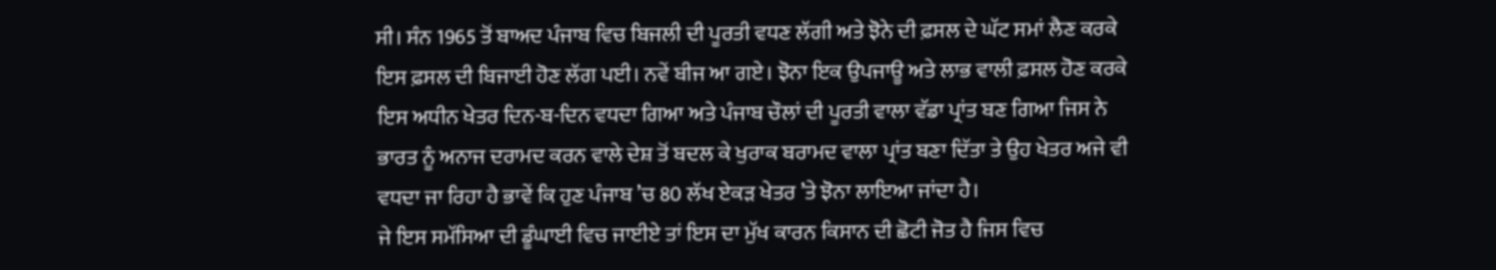ਸੀ। ਸੰਨ 1965 ਤੋਂ ਬਾਅਦ ਪੰਜਾਬ ਵਿਚ ਬਿਜਲੀ ਦੀ ਪੂਰਤੀ ਵਧਣ ਲੱਗੀ ਅਤੇ ਝੋਨੇ ਦੀ ਫ਼ਸਲ ਦੇ ਘੱਟ ਸਮਾਂ ਲੈਣ ਕਰਕੇ ਇਸ ਫ਼ਸਲ ਦੀ ਬਿਜਾਈ ਹੋਣ ਲੱਗ ਪਈ। ਨਵੇਂ ਬੀਜ ਆ ਗਏ। ਝੋਨਾ ਇਕ ਉਪਜਾਊ ਅਤੇ ਲਾਭ ਵਾਲੀ ਫ਼ਸਲ ਹੋਣ ਕਰਕੇ ਇਸ ਅਧੀਨ ਖੇਤਰ ਦਿਨ-ਬ-ਦਿਨ ਵਧਦਾ ਗਿਆ ਅਤੇ ਪੰਜਾਬ ਚੌਲਾਂ ਦੀ ਪੂਰਤੀ ਵਾਲਾ ਵੱਡਾ ਪ੍ਰਾਂਤ ਬਣ ਗਿਆ ਜਿਸ ਨੇ ਭਾਰਤ ਨੂੰ ਅਨਾਜ ਦਰਾਮਦ ਕਰਨ ਵਾਲੇ ਦੇਸ਼ ਤੋਂ ਬਦਲ ਕੇ ਖੁਰਾਕ ਬਰਾਮਦ ਵਾਲਾ ਪ੍ਰਾਂਤ ਬਣਾ ਦਿੱਤਾ ਤੇ ਉਹ ਖੇਤਰ ਅਜੇ ਵੀ ਵਧਦਾ ਜਾ ਰਿਹਾ ਹੈ ਭਾਵੇਂ ਕਿ ਹੁਣ ਪੰਜਾਬ ’ਚ 80 ਲੱਖ ਏਕੜ ਖੇਤਰ ’ਤੇ ਝੋਨਾ ਲਾਇਆ ਜਾਂਦਾ ਹੈ।
ਜੇ ਇਸ ਸਮੱਸਿਆ ਦੀ ਡੂੰਘਾਈ ਵਿਚ ਜਾਈਏ ਤਾਂ ਇਸ ਦਾ ਮੁੱਖ ਕਾਰਨ ਕਿਸਾਨ ਦੀ ਛੋਟੀ ਜੋਤ ਹੈ ਜਿਸ ਵਿਚ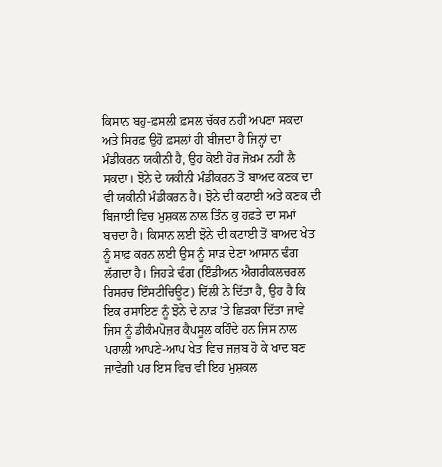ਕਿਸਾਨ ਬਹੁ-ਫ਼ਸਲੀ ਫ਼ਸਲ ਚੱਕਰ ਨਹੀਂ ਅਪਣਾ ਸਕਦਾ ਅਤੇ ਸਿਰਫ਼ ਉਹੋ ਫ਼ਸਲਾਂ ਹੀ ਬੀਜਦਾ ਹੈ ਜਿਨ੍ਹਾਂ ਦਾ ਮੰਡੀਕਰਨ ਯਕੀਨੀ ਹੈ, ਉਹ ਕੋਈ ਹੋਰ ਜੋਖ਼ਮ ਨਹੀਂ ਲੈ ਸਕਦਾ। ਝੋਨੇ ਦੇ ਯਕੀਨੀ ਮੰਡੀਕਰਨ ਤੋਂ ਬਾਅਦ ਕਣਕ ਦਾ ਵੀ ਯਕੀਨੀ ਮੰਡੀਕਰਨ ਹੈ। ਝੋਨੇ ਦੀ ਕਟਾਈ ਅਤੇ ਕਣਕ ਦੀ ਬਿਜਾਈ ਵਿਚ ਮੁਸ਼ਕਲ ਨਾਲ ਤਿੰਨ ਕੁ ਹਫ਼ਤੇ ਦਾ ਸਮਾਂ ਬਚਦਾ ਹੈ। ਕਿਸਾਨ ਲਈ ਝੋਨੇ ਦੀ ਕਟਾਈ ਤੋਂ ਬਾਅਦ ਖੇਤ ਨੂੰ ਸਾਫ਼ ਕਰਨ ਲਈ ਉਸ ਨੂੰ ਸਾੜ ਦੇਣਾ ਆਸਾਨ ਢੰਗ ਲੱਗਦਾ ਹੈ। ਜਿਹੜੇ ਢੰਗ (ਇੰਡੀਅਨ ਐਗਰੀਕਲਚਰਲ ਰਿਸਰਚ ਇੰਸਟੀਚਿਊਟ) ਦਿੱਲੀ ਨੇ ਦਿੱਤਾ ਹੈ, ਉਹ ਹੈ ਕਿ ਇਕ ਰਸਾਇਣ ਨੂੰ ਝੋਨੇ ਦੇ ਨਾੜ ’ਤੇ ਛਿੜਕਾ ਦਿੱਤਾ ਜਾਵੇ ਜਿਸ ਨੂੰ ਡੀਕੰਮਪੋਜ਼ਰ ਕੈਪਸੂਲ ਕਹਿੰਦੇ ਹਨ ਜਿਸ ਨਾਲ ਪਰਾਲੀ ਆਪਣੇ-ਆਪ ਖੇਤ ਵਿਚ ਜਜ਼ਬ ਹੋ ਕੇ ਖਾਦ ਬਣ ਜਾਵੇਗੀ ਪਰ ਇਸ ਵਿਚ ਵੀ ਇਹ ਮੁਸ਼ਕਲ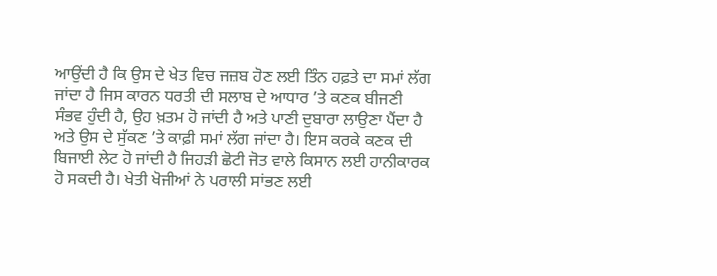ਆਉਂਦੀ ਹੈ ਕਿ ਉਸ ਦੇ ਖੇਤ ਵਿਚ ਜਜ਼ਬ ਹੋਣ ਲਈ ਤਿੰਨ ਹਫ਼ਤੇ ਦਾ ਸਮਾਂ ਲੱਗ ਜਾਂਦਾ ਹੈ ਜਿਸ ਕਾਰਨ ਧਰਤੀ ਦੀ ਸਲਾਬ ਦੇ ਆਧਾਰ ’ਤੇ ਕਣਕ ਬੀਜਣੀ ਸੰਭਵ ਹੁੰਦੀ ਹੈ, ਉਹ ਖ਼ਤਮ ਹੋ ਜਾਂਦੀ ਹੈ ਅਤੇ ਪਾਣੀ ਦੁਬਾਰਾ ਲਾਉਣਾ ਪੈਂਦਾ ਹੈ ਅਤੇ ਉਸ ਦੇ ਸੁੱਕਣ ’ਤੇ ਕਾਫ਼ੀ ਸਮਾਂ ਲੱਗ ਜਾਂਦਾ ਹੈ। ਇਸ ਕਰਕੇ ਕਣਕ ਦੀ ਬਿਜਾਈ ਲੇਟ ਹੋ ਜਾਂਦੀ ਹੈ ਜਿਹੜੀ ਛੋਟੀ ਜੋਤ ਵਾਲੇ ਕਿਸਾਨ ਲਈ ਹਾਨੀਕਾਰਕ ਹੋ ਸਕਦੀ ਹੈ। ਖੇਤੀ ਖੋਜੀਆਂ ਨੇ ਪਰਾਲੀ ਸਾਂਭਣ ਲਈ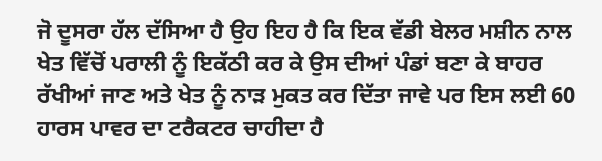ਜੋ ਦੂਸਰਾ ਹੱਲ ਦੱਸਿਆ ਹੈ ਉਹ ਇਹ ਹੈ ਕਿ ਇਕ ਵੱਡੀ ਬੇਲਰ ਮਸ਼ੀਨ ਨਾਲ ਖੇਤ ਵਿੱਚੋਂ ਪਰਾਲੀ ਨੂੰ ਇਕੱਠੀ ਕਰ ਕੇ ਉਸ ਦੀਆਂ ਪੰਡਾਂ ਬਣਾ ਕੇ ਬਾਹਰ ਰੱਖੀਆਂ ਜਾਣ ਅਤੇ ਖੇਤ ਨੂੰ ਨਾੜ ਮੁਕਤ ਕਰ ਦਿੱਤਾ ਜਾਵੇ ਪਰ ਇਸ ਲਈ 60 ਹਾਰਸ ਪਾਵਰ ਦਾ ਟਰੈਕਟਰ ਚਾਹੀਦਾ ਹੈ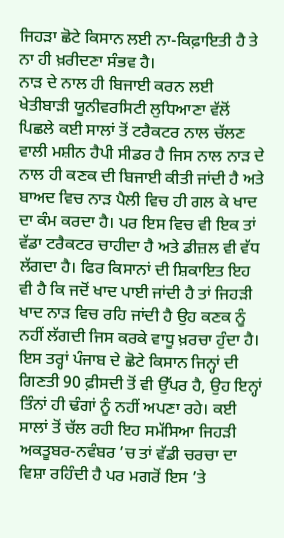ਜਿਹੜਾ ਛੋਟੇ ਕਿਸਾਨ ਲਈ ਨਾ-ਕਿਫ਼ਾਇਤੀ ਹੈ ਤੇ ਨਾ ਹੀ ਖ਼ਰੀਦਣਾ ਸੰਭਵ ਹੈ।
ਨਾੜ ਦੇ ਨਾਲ ਹੀ ਬਿਜਾਈ ਕਰਨ ਲਈ ਖੇਤੀਬਾੜੀ ਯੂਨੀਵਰਸਿਟੀ ਲੁਧਿਆਣਾ ਵੱਲੋਂ ਪਿਛਲੇ ਕਈ ਸਾਲਾਂ ਤੋਂ ਟਰੈਕਟਰ ਨਾਲ ਚੱਲਣ ਵਾਲੀ ਮਸ਼ੀਨ ਹੈਪੀ ਸੀਡਰ ਹੈ ਜਿਸ ਨਾਲ ਨਾੜ ਦੇ ਨਾਲ ਹੀ ਕਣਕ ਦੀ ਬਿਜਾਈ ਕੀਤੀ ਜਾਂਦੀ ਹੈ ਅਤੇ ਬਾਅਦ ਵਿਚ ਨਾੜ ਪੈਲੀ ਵਿਚ ਹੀ ਗਲ ਕੇ ਖਾਦ ਦਾ ਕੰਮ ਕਰਦਾ ਹੈ। ਪਰ ਇਸ ਵਿਚ ਵੀ ਇਕ ਤਾਂ ਵੱਡਾ ਟਰੈਕਟਰ ਚਾਹੀਦਾ ਹੈ ਅਤੇ ਡੀਜ਼ਲ ਵੀ ਵੱਧ ਲੱਗਦਾ ਹੈ। ਫਿਰ ਕਿਸਾਨਾਂ ਦੀ ਸ਼ਿਕਾਇਤ ਇਹ ਵੀ ਹੈ ਕਿ ਜਦੋਂ ਖਾਦ ਪਾਈ ਜਾਂਦੀ ਹੈ ਤਾਂ ਜਿਹੜੀ ਖਾਦ ਨਾੜ ਵਿਚ ਰਹਿ ਜਾਂਦੀ ਹੈ ਉਹ ਕਣਕ ਨੂੰ ਨਹੀਂ ਲੱਗਦੀ ਜਿਸ ਕਰਕੇ ਵਾਧੂ ਖ਼ਰਚਾ ਹੁੰਦਾ ਹੈ। ਇਸ ਤਰ੍ਹਾਂ ਪੰਜਾਬ ਦੇ ਛੋਟੇ ਕਿਸਾਨ ਜਿਨ੍ਹਾਂ ਦੀ ਗਿਣਤੀ 90 ਫ਼ੀਸਦੀ ਤੋਂ ਵੀ ਉੱਪਰ ਹੈ, ਉਹ ਇਨ੍ਹਾਂ ਤਿੰਨਾਂ ਹੀ ਢੰਗਾਂ ਨੂੰ ਨਹੀਂ ਅਪਣਾ ਰਹੇ। ਕਈ ਸਾਲਾਂ ਤੋਂ ਚੱਲ ਰਹੀ ਇਹ ਸਮੱਸਿਆ ਜਿਹੜੀ ਅਕਤੂਬਰ-ਨਵੰਬਰ ’ਚ ਤਾਂ ਵੱਡੀ ਚਰਚਾ ਦਾ ਵਿਸ਼ਾ ਰਹਿੰਦੀ ਹੈ ਪਰ ਮਗਰੋਂ ਇਸ ’ਤੇ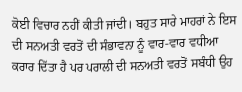ਕੋਈ ਵਿਚਾਰ ਨਹੀਂ ਕੀਤੀ ਜਾਂਦੀ। ਬਹੁਤ ਸਾਰੇ ਮਾਹਰਾਂ ਨੇ ਇਸ ਦੀ ਸਨਅਤੀ ਵਰਤੋਂ ਦੀ ਸੰਭਾਵਨਾ ਨੂੰ ਵਾਰ-ਵਾਰ ਵਧੀਆ ਕਰਾਰ ਦਿੱਤਾ ਹੈ ਪਰ ਪਰਾਲੀ ਦੀ ਸਨਅਤੀ ਵਰਤੋਂ ਸਬੰਧੀ ਉਹ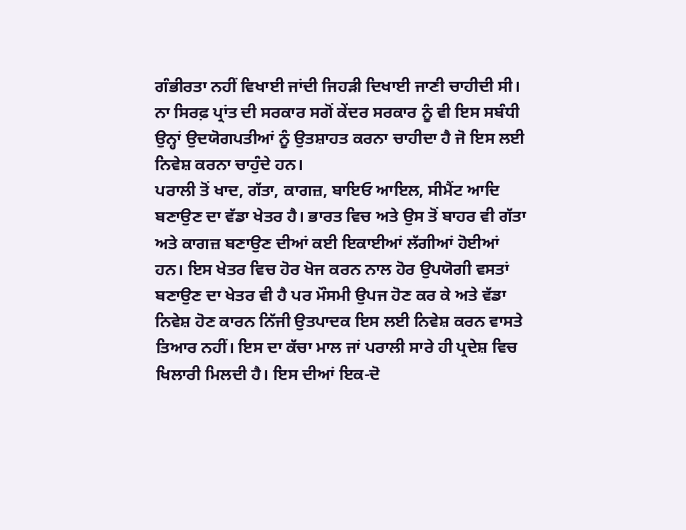ਗੰਭੀਰਤਾ ਨਹੀਂ ਵਿਖਾਈ ਜਾਂਦੀ ਜਿਹੜੀ ਦਿਖਾਈ ਜਾਣੀ ਚਾਹੀਦੀ ਸੀ। ਨਾ ਸਿਰਫ਼ ਪ੍ਰਾਂਤ ਦੀ ਸਰਕਾਰ ਸਗੋਂ ਕੇਂਦਰ ਸਰਕਾਰ ਨੂੰ ਵੀ ਇਸ ਸਬੰਧੀ ਉਨ੍ਹਾਂ ਉਦਯੋਗਪਤੀਆਂ ਨੂੰ ਉਤਸ਼ਾਹਤ ਕਰਨਾ ਚਾਹੀਦਾ ਹੈ ਜੋ ਇਸ ਲਈ ਨਿਵੇਸ਼ ਕਰਨਾ ਚਾਹੁੰਦੇ ਹਨ।
ਪਰਾਲੀ ਤੋਂ ਖਾਦ, ਗੱਤਾ, ਕਾਗਜ਼, ਬਾਇਓ ਆਇਲ, ਸੀਮੈਂਟ ਆਦਿ ਬਣਾਉਣ ਦਾ ਵੱਡਾ ਖੇਤਰ ਹੈ। ਭਾਰਤ ਵਿਚ ਅਤੇ ਉਸ ਤੋਂ ਬਾਹਰ ਵੀ ਗੱਤਾ ਅਤੇ ਕਾਗਜ਼ ਬਣਾਉਣ ਦੀਆਂ ਕਈ ਇਕਾਈਆਂ ਲੱਗੀਆਂ ਹੋਈਆਂ ਹਨ। ਇਸ ਖੇਤਰ ਵਿਚ ਹੋਰ ਖੋਜ ਕਰਨ ਨਾਲ ਹੋਰ ਉਪਯੋਗੀ ਵਸਤਾਂ ਬਣਾਉਣ ਦਾ ਖੇਤਰ ਵੀ ਹੈ ਪਰ ਮੌਸਮੀ ਉਪਜ ਹੋਣ ਕਰ ਕੇ ਅਤੇ ਵੱਡਾ ਨਿਵੇਸ਼ ਹੋਣ ਕਾਰਨ ਨਿੱਜੀ ਉਤਪਾਦਕ ਇਸ ਲਈ ਨਿਵੇਸ਼ ਕਰਨ ਵਾਸਤੇ ਤਿਆਰ ਨਹੀਂ। ਇਸ ਦਾ ਕੱਚਾ ਮਾਲ ਜਾਂ ਪਰਾਲੀ ਸਾਰੇ ਹੀ ਪ੍ਰਦੇਸ਼ ਵਿਚ ਖਿਲਾਰੀ ਮਿਲਦੀ ਹੈ। ਇਸ ਦੀਆਂ ਇਕ-ਦੋ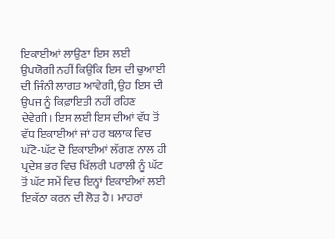ਇਕਾਈਆਂ ਲਾਉਣਾ ਇਸ ਲਈ ਉਪਯੋਗੀ ਨਹੀਂ ਕਿਉਂਕਿ ਇਸ ਦੀ ਢੁਆਈ ਦੀ ਜਿੰਨੀ ਲਾਗਤ ਆਵੇਗੀ, ਉਹ ਇਸ ਦੀ ਉਪਜ ਨੂੰ ਕਿਫ਼ਾਇਤੀ ਨਹੀਂ ਰਹਿਣ ਦੇਵੇਗੀ। ਇਸ ਲਈ ਇਸ ਦੀਆਂ ਵੱਧ ਤੋਂ ਵੱਧ ਇਕਾਈਆਂ ਜਾਂ ਹਰ ਬਲਾਕ ਵਿਚ ਘੱਟੋ-ਘੱਟ ਦੋ ਇਕਾਈਆਂ ਲੱਗਣ ਨਾਲ ਹੀ ਪ੍ਰਦੇਸ਼ ਭਰ ਵਿਚ ਖਿੱਲਰੀ ਪਰਾਲੀ ਨੂੰ ਘੱਟ ਤੋਂ ਘੱਟ ਸਮੇਂ ਵਿਚ ਇਨ੍ਹਾਂ ਇਕਾਈਆਂ ਲਈ ਇਕੱਠਾ ਕਰਨ ਦੀ ਲੋੜ ਹੈ। ਮਾਹਰਾਂ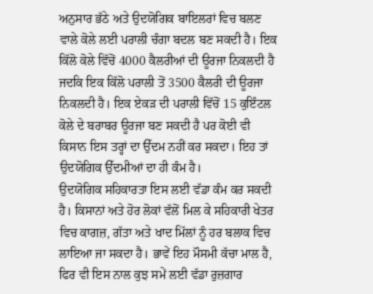ਅਨੁਸਾਰ ਭੱਠੇ ਅਤੇ ਉਦਯੋਗਿਕ ਬਾਇਲਰਾਂ ਵਿਚ ਬਲਣ ਵਾਲੇ ਕੋਲੇ ਲਈ ਪਰਾਲੀ ਚੰਗਾ ਬਦਲ ਬਣ ਸਕਦੀ ਹੈ। ਇਕ ਕਿੱਲੋ ਕੋਲੇ ਵਿੱਚੋਂ 4000 ਕੈਲਰੀਆਂ ਦੀ ਊਰਜਾ ਨਿਕਲਦੀ ਹੈ ਜਦਕਿ ਇਕ ਕਿੱਲੋ ਪਰਾਲੀ ਤੋਂ 3500 ਕੈਲਰੀ ਦੀ ਊਰਜਾ ਨਿਕਲਦੀ ਹੈ। ਇਕ ਏਕੜ ਦੀ ਪਰਾਲੀ ਵਿੱਚੋਂ 15 ਕੁਇੰਟਲ ਕੋਲੇ ਦੇ ਬਰਾਬਰ ਊਰਜਾ ਬਣ ਸਕਦੀ ਹੈ ਪਰ ਕੋਈ ਵੀ ਕਿਸਾਨ ਇਸ ਤਰ੍ਹਾਂ ਦਾ ਉੱਦਮ ਨਹੀਂ ਕਰ ਸਕਦਾ। ਇਹ ਤਾਂ ਉਦਯੋਗਿਕ ਉੱਦਮੀਆਂ ਦਾ ਹੀ ਕੰਮ ਹੈ।
ਉਦਯੋਗਿਕ ਸਹਿਕਾਰਤਾ ਇਸ ਲਈ ਵੱਡਾ ਕੰਮ ਕਰ ਸਕਦੀ ਹੈ। ਕਿਸਾਨਾਂ ਅਤੇ ਹੋਰ ਲੋਕਾਂ ਵੱਲੋਂ ਮਿਲ ਕੇ ਸਹਿਕਾਰੀ ਖੇਤਰ ਵਿਚ ਕਾਗਜ਼, ਗੱਤਾ ਅਤੇ ਖਾਦ ਮਿੱਲਾਂ ਨੂੰ ਹਰ ਬਲਾਕ ਵਿਚ ਲਾਇਆ ਜਾ ਸਕਦਾ ਹੈ। ਭਾਵੇਂ ਇਹ ਮੌਸਮੀ ਕੱਚਾ ਮਾਲ ਹੈ, ਫਿਰ ਵੀ ਇਸ ਨਾਲ ਕੁਝ ਸਮੇਂ ਲਈ ਵੱਡਾ ਰੁਜ਼ਗਾਰ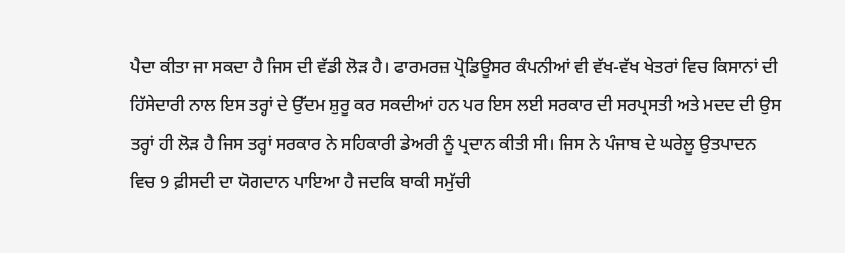ਪੈਦਾ ਕੀਤਾ ਜਾ ਸਕਦਾ ਹੈ ਜਿਸ ਦੀ ਵੱਡੀ ਲੋੜ ਹੈ। ਫਾਰਮਰਜ਼ ਪ੍ਰੋਡਿਊਸਰ ਕੰਪਨੀਆਂ ਵੀ ਵੱਖ-ਵੱਖ ਖੇਤਰਾਂ ਵਿਚ ਕਿਸਾਨਾਂ ਦੀ ਹਿੱਸੇਦਾਰੀ ਨਾਲ ਇਸ ਤਰ੍ਹਾਂ ਦੇ ਉੱਦਮ ਸ਼ੁਰੂ ਕਰ ਸਕਦੀਆਂ ਹਨ ਪਰ ਇਸ ਲਈ ਸਰਕਾਰ ਦੀ ਸਰਪ੍ਰਸਤੀ ਅਤੇ ਮਦਦ ਦੀ ਉਸ ਤਰ੍ਹਾਂ ਹੀ ਲੋੜ ਹੈ ਜਿਸ ਤਰ੍ਹਾਂ ਸਰਕਾਰ ਨੇ ਸਹਿਕਾਰੀ ਡੇਅਰੀ ਨੂੰ ਪ੍ਰਦਾਨ ਕੀਤੀ ਸੀ। ਜਿਸ ਨੇ ਪੰਜਾਬ ਦੇ ਘਰੇਲੂ ਉਤਪਾਦਨ ਵਿਚ 9 ਫ਼ੀਸਦੀ ਦਾ ਯੋਗਦਾਨ ਪਾਇਆ ਹੈ ਜਦਕਿ ਬਾਕੀ ਸਮੁੱਚੀ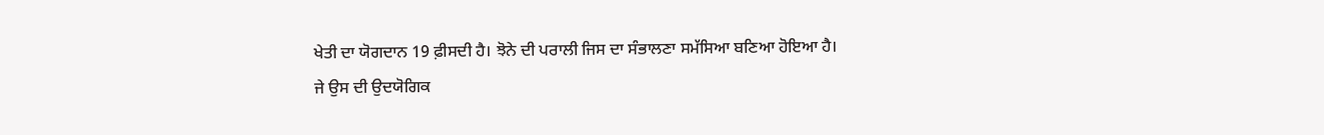ਖੇਤੀ ਦਾ ਯੋਗਦਾਨ 19 ਫ਼ੀਸਦੀ ਹੈ। ਝੋਨੇ ਦੀ ਪਰਾਲੀ ਜਿਸ ਦਾ ਸੰਭਾਲਣਾ ਸਮੱਸਿਆ ਬਣਿਆ ਹੋਇਆ ਹੈ। ਜੇ ਉਸ ਦੀ ਉਦਯੋਗਿਕ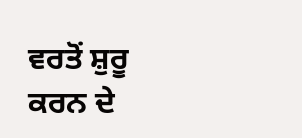ਵਰਤੋਂ ਸ਼ੁਰੂ ਕਰਨ ਦੇ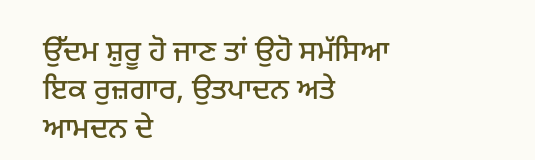ਉੱਦਮ ਸ਼ੁਰੂ ਹੋ ਜਾਣ ਤਾਂ ਉਹੋ ਸਮੱਸਿਆ ਇਕ ਰੁਜ਼ਗਾਰ, ਉਤਪਾਦਨ ਅਤੇ ਆਮਦਨ ਦੇ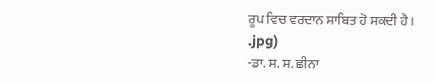ਰੂਪ ਵਿਚ ਵਰਦਾਨ ਸਾਬਿਤ ਹੋ ਸਕਦੀ ਹੈ।
.jpg)
-ਡਾ. ਸ. ਸ. ਛੀਨਾ